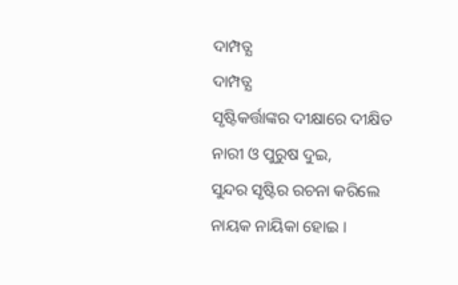ଦାମ୍ପତ୍ଯ
ଦାମ୍ପତ୍ଯ
ସୃଷ୍ଟିକର୍ତ୍ତାଙ୍କର ଦୀକ୍ଷାରେ ଦୀକ୍ଷିତ
ନାରୀ ଓ ପୁରୁଷ ଦୁଇ,
ସୁନ୍ଦର ସୃଷ୍ଟିର ରଚନା କରିଲେ
ନାୟକ ନାୟିକା ହୋଇ ।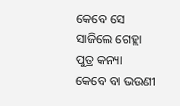କେବେ ସେ ସାଜିଲେ ଗେହ୍ଲା ପୁତ୍ର କନ୍ୟା
କେବେ ବା ଭଉଣୀ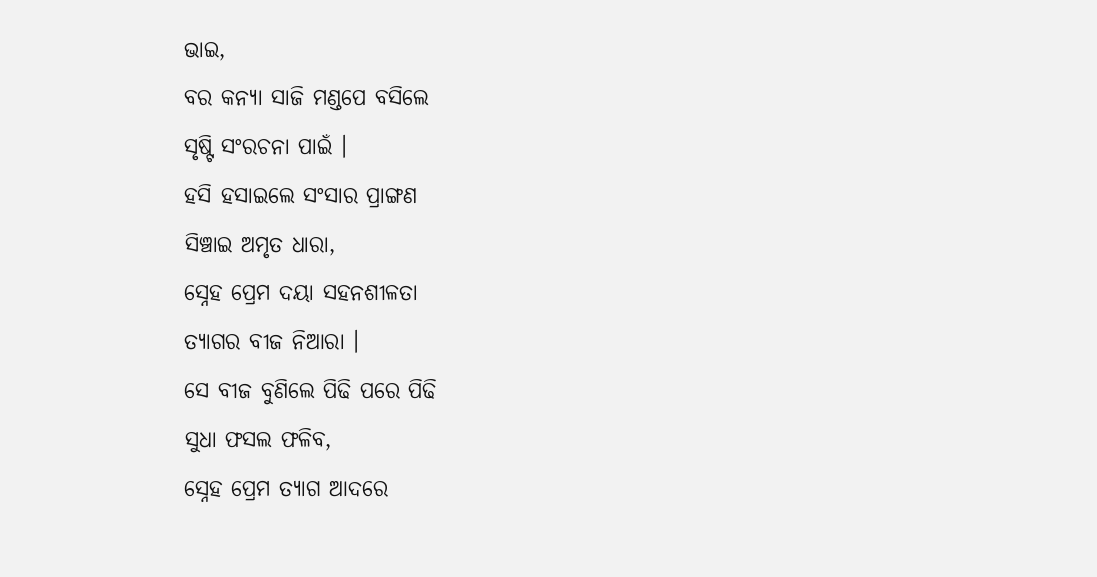ଭାଇ,
ବର କନ୍ଯା ସାଜି ମଣ୍ଡପେ ବସିଲେ
ସୃଷ୍ଟି ସଂରଚନା ପାଇଁ ।
ହସି ହସାଇଲେ ସଂସାର ପ୍ରାଙ୍ଗଣ
ସିଞ୍ଚାଇ ଅମୃତ ଧାରା,
ସ୍ନେହ ପ୍ରେମ ଦୟା ସହନଶୀଳତା
ତ୍ଯାଗର ବୀଜ ନିଆରା ।
ସେ ବୀଜ ବୁଣିଲେ ପିଢି ପରେ ପିଢି
ସୁଧା ଫସଲ ଫଳିବ,
ସ୍ନେହ ପ୍ରେମ ତ୍ଯାଗ ଆଦରେ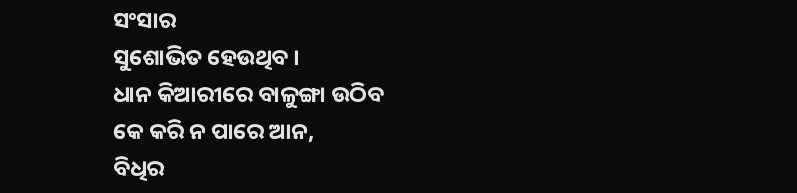ସଂସାର
ସୁଶୋଭିତ ହେଉଥିବ ।
ଧାନ କିଆରୀରେ ବାଳୁଙ୍ଗା ଉଠିବ
କେ କରି ନ ପାରେ ଆନ,
ବିଧିର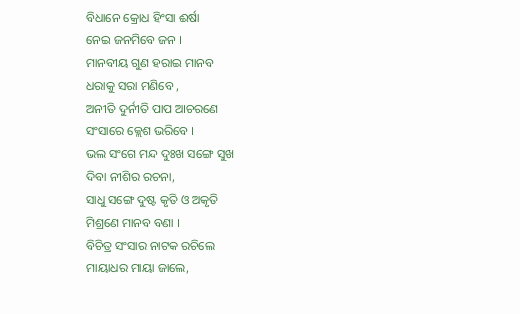ବିଧାନେ କ୍ରୋଧ ହିଂସା ଈର୍ଷା
ନେଇ ଜନମିବେ ଜନ ।
ମାନବୀୟ ଗୁଣ ହରାଇ ମାନବ
ଧରାକୁ ସରା ମଣିବେ ,
ଅନୀତି ଦୁର୍ନୀତି ପାପ ଆଚରଣେ
ସଂସାରେ କ୍ଲେଶ ଭରିବେ ।
ଭଲ ସଂଗେ ମନ୍ଦ ଦୁଃଖ ସଙ୍ଗେ ସୁଖ
ଦିବା ନୀଶିର ରଚନା,
ସାଧୁ ସଙ୍ଗେ ଦୁଷ୍ଟ କୃତି ଓ ଅକୃତି
ମିଶ୍ରଣେ ମାନବ ବଣା ।
ବିଚିତ୍ର ସଂସାର ନାଟକ ରଚିଲେ
ମାୟାଧର ମାୟା ଜାଲେ,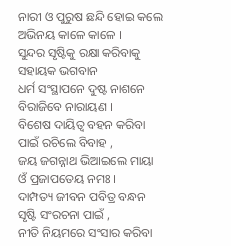ନାରୀ ଓ ପୁରୁଷ ଛନ୍ଦି ହୋଇ କଲେ
ଅଭିନୟ କାଳେ କାଳେ ।
ସୁନ୍ଦର ସୃଷ୍ଟିକୁ ରକ୍ଷା କରିବାକୁ
ସହାୟକ ଭଗବାନ
ଧର୍ମ ସଂସ୍ଥାପନେ ଦୁଷ୍ଟ ନାଶନେ
ବିରାଜିବେ ନାରାୟଣ ।
ବିଶେଷ ଦାୟିତ୍ବ ବହନ କରିବା
ପାଇଁ ରଚିଲେ ବିବାହ ,
ଜୟ ଜଗନ୍ନାଥ ଭିଆଇଲେ ମାୟା
ଓଁ ପ୍ରଜାପତେୟ ନମଃ ।
ଦାମ୍ପତ୍ୟ ଜୀବନ ପବିତ୍ର ବନ୍ଧନ
ସୃଷ୍ଟି ସଂରଚନା ପାଇଁ ,
ନୀତି ନିୟମରେ ସଂସାର କରିବା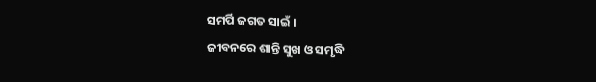ସମର୍ପି ଜଗତ ସାଇଁ ।
ଜୀବନରେ ଶାନ୍ତି ସୁଖ ଓ ସମୃଦ୍ଧି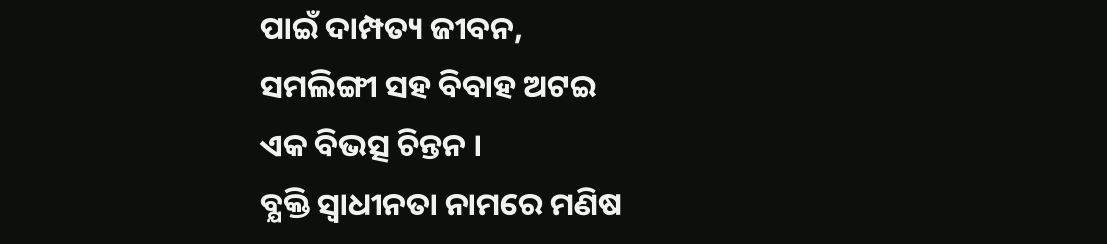ପାଇଁ ଦାମ୍ପତ୍ୟ ଜୀବନ,
ସମଲିଙ୍ଗୀ ସହ ବିବାହ ଅଟଇ
ଏକ ବିଭତ୍ସ ଚିନ୍ତନ ।
ବ୍ଯକ୍ତି ସ୍ବାଧୀନତା ନାମରେ ମଣିଷ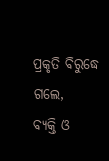ପ୍ରକୃତି ବିରୁଦ୍ଧେ ଗଲେ,
ବ୍ଯକ୍ତି ଓ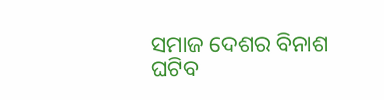ସମାଜ ଦେଶର ବିନାଶ
ଘଟିବ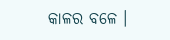କାଳର ବଳେ ।